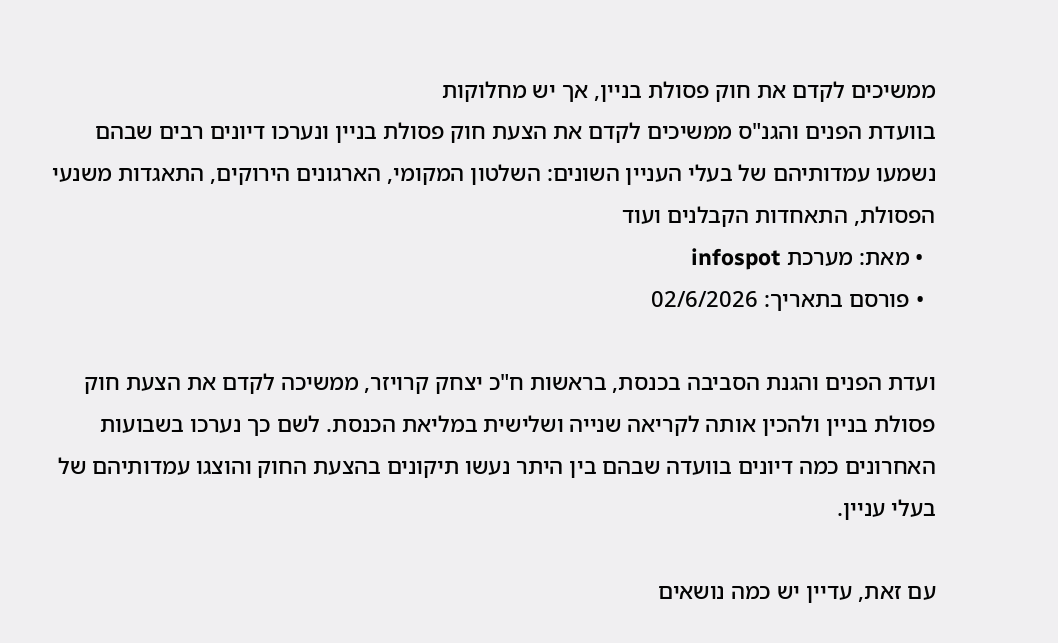ממשיכים לקדם את חוק פסולת בניין, אך יש מחלוקות
בוועדת הפנים והגנ"ס ממשיכים לקדם את הצעת חוק פסולת בניין ונערכו דיונים רבים שבהם נשמעו עמדותיהם של בעלי העניין השונים: השלטון המקומי, הארגונים הירוקים, התאגדות משנעי הפסולת, התאחדות הקבלנים ועוד
  • מאת: מערכת infospot
  • פורסם בתאריך: 02/6/2026

ועדת הפנים והגנת הסביבה בכנסת, בראשות ח"כ יצחק קרויזר, ממשיכה לקדם את הצעת חוק פסולת בניין ולהכין אותה לקריאה שנייה ושלישית במליאת הכנסת. לשם כך נערכו בשבועות האחרונים כמה דיונים בוועדה שבהם בין היתר נעשו תיקונים בהצעת החוק והוצגו עמדותיהם של בעלי עניין.

עם זאת, עדיין יש כמה נושאים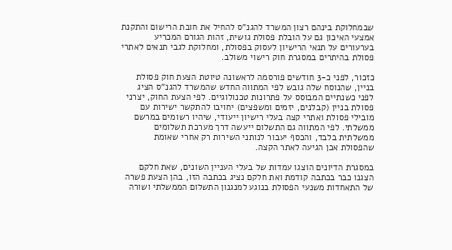שבמחלוקת בינהם רצון המשרד להגנ"ס להחיל את חובת הרישום והתקנת אמצעי האיכון גם על הובלת פסולת גושית, זהות הגורם המכריע בערעורים על תנאי הרישיון לעסוק בפסולת, ומחלוקת לגבי תנאים לאתרי פסולת בהיתרים במסגרת חוק רישוי משולב.

כזכור, לפני כ-3 חודשים פורסמה לראשונה טיוטת הצעת חוק פסולת בניין, שהנוסח שלה גובש לפי המתווה החדש שהמשרד להגנ"ס הציג לפני כשנתיים המבוסס על פתרונות טכנולוגיים. לפי הצעת החוק, יצרני פסולת בניין (קבלנים, יזמים ומשפצים) יחויבו להתקשר ישירות עם מובילי פסולת ואתרי קצה בעלי רישיון ייעודי, שיהיו רשומים במרשם ממשלתי. לפי המתווה גם התשלום ייעשה דרך מערכת תשלומים ממשלתית בלבד, והכסף יעבור לנותני השירות רק אחרי שאומת שהפסולת אכן הגיעה לאתר הקצה.

במסגרת הדיונים הוצגו עמדות של בעלי העניין השונים, שאת חלקם הצגנו כבר בכתבה קודמת ואת חלקם נציג בכתבה הזו, בהן הצעת פשרה של התאחדות משנעי הפסולת בנוגע למנגנון התשלום הממשלתי ושורה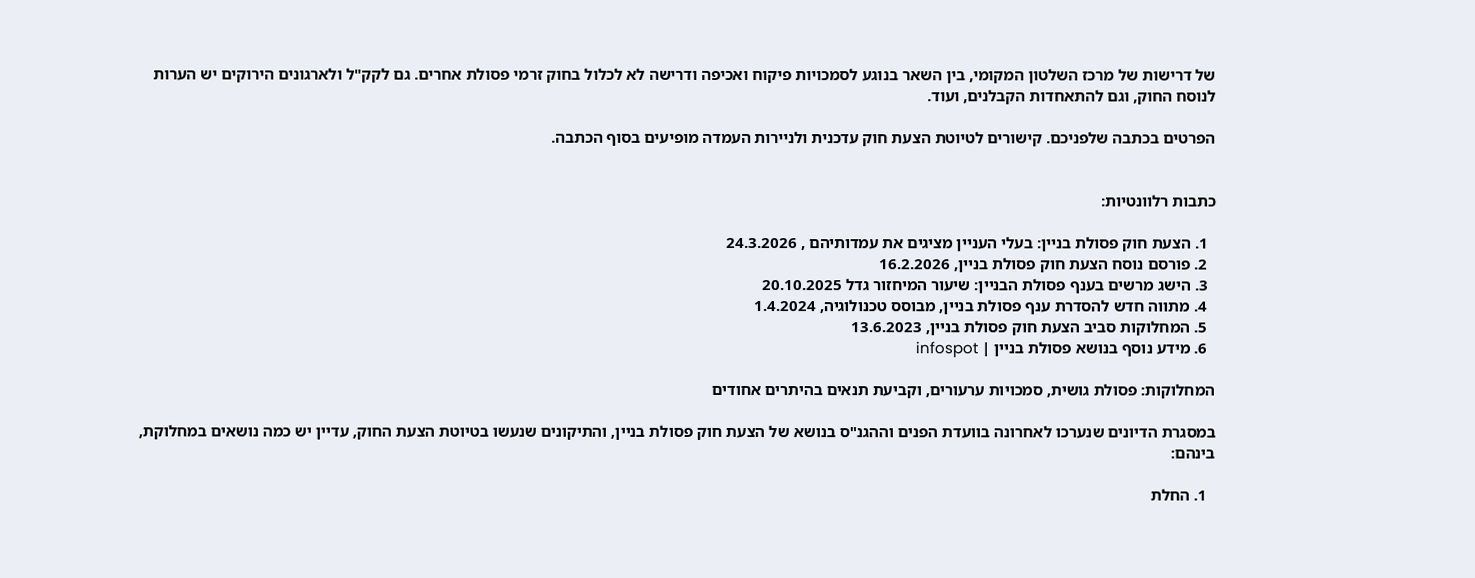של דרישות של מרכז השלטון המקומי, בין השאר בנוגע לסמכויות פיקוח ואכיפה ודרישה לא לכלול בחוק זרמי פסולת אחרים. גם לקק"ל ולארגונים הירוקים יש הערות לנוסח החוק, וגם להתאחדות הקבלנים, ועוד.

הפרטים בכתבה שלפניכם. קישורים לטיוטת הצעת חוק עדכנית ולניירות העמדה מופיעים בסוף הכתבה.


כתבות רלוונטיות:

  1. הצעת חוק פסולת בניין: בעלי העניין מציגים את עמדותיהם , 24.3.2026
  2. פורסם נוסח הצעת חוק פסולת בניין, 16.2.2026
  3. הישג מרשים בענף פסולת הבניין: שיעור המיחזור גדל 20.10.2025
  4. מתווה חדש להסדרת ענף פסולת בניין, מבוסס טכנולוגיה, 1.4.2024
  5. המחלוקות סביב הצעת חוק פסולת בניין, 13.6.2023
  6. מידע נוסף בנושא פסולת בניין | infospot

המחלוקות: פסולת גושית, סמכויות ערעורים, וקביעת תנאים בהיתרים אחודים

במסגרת הדיונים שנערכו לאחרונה בוועדת הפנים וההגנ"ס בנושא של הצעת חוק פסולת בניין, והתיקונים שנעשו בטיוטת הצעת החוק, עדיין יש כמה נושאים במחלוקת, בינהם:

  1. החלת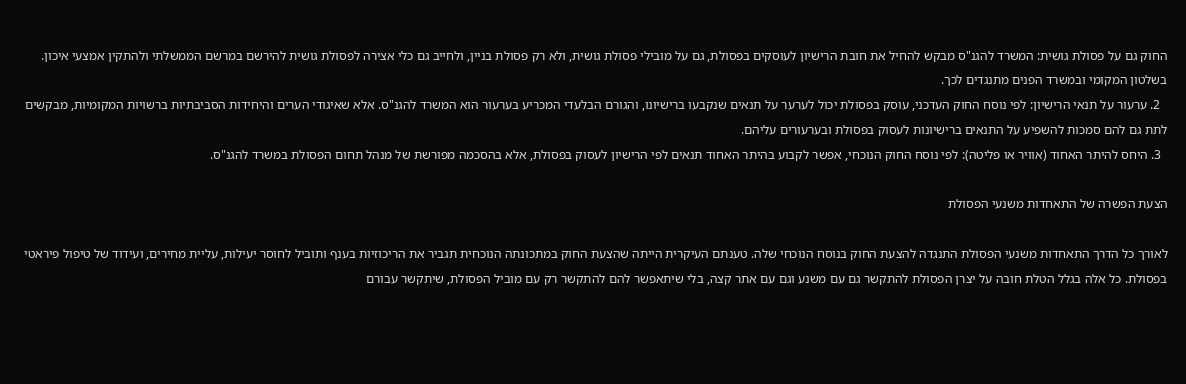החוק גם על פסולת גושית: המשרד להגנ"ס מבקש להחיל את חובת הרישיון לעוסקים בפסולת, גם על מובילי פסולת גושית, ולא רק פסולת בניין, ולחייב גם כלי אצירה לפסולת גושית להירשם במרשם הממשלתי ולהתקין אמצעי איכון. בשלטון המקומי ובמשרד הפנים מתנגדים לכך.
  2. ערעור על תנאי הרישיון: לפי נוסח החוק העדכני, עוסק בפסולת יכול לערער על תנאים שנקבעו ברישיונו, והגורם הבלעדי המכריע בערעור הוא המשרד להגנ"ס. אלא שאיגודי הערים והיחידות הסביבתיות ברשויות המקומיות, מבקשים לתת גם להם סמכות להשפיע על התנאים ברישיונות לעסוק בפסולת ובערעורים עליהם.
  3. היחס להיתר האחוד (אוויר או פליטה): לפי נוסח החוק הנוכחי, אפשר לקבוע בהיתר האחוד תנאים לפי הרישיון לעסוק בפסולת, אלא בהסכמה מפורשת של מנהל תחום הפסולת במשרד להגנ"ס.

הצעת הפשרה של התאחדות משנעי הפסולת

לאורך כל הדרך התאחדות משנעי הפסולת התנגדה להצעת החוק בנוסח הנוכחי שלה. טענתם העיקרית הייתה שהצעת החוק במתכונתה הנוכחית תגביר את הריכוזיות בענף ותוביל לחוסר יעילות, עליית מחירים, ועידוד של טיפול פיראטי בפסולת. כל אלה בגלל הטלת חובה על יצרן הפסולת להתקשר גם עם משנע וגם עם אתר קצה, בלי שיתאפשר להם להתקשר רק עם מוביל הפסולת, שיתקשר עבורם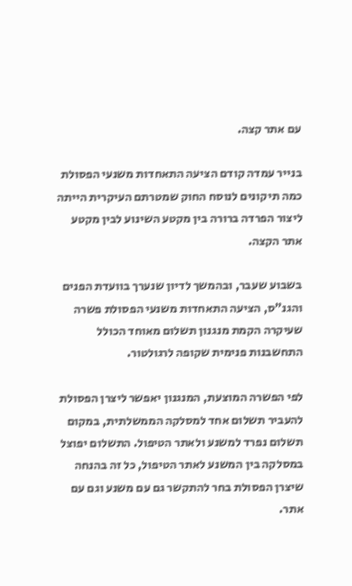עם אתר קצה.

בנייר עמדה קודם הציעה התאחדות משנעי הפסולת כמה תיקונים לנוסח החוק שמטרתם העיקרית הייתה ליצור הפרדה ברורה בין מקטע השינוע לבין מקטע אתר הקצה.

בשבוע שעבר, ובהמשך לדיון שנערך בוועדת הפנים והגנ"ס, הציעה התאחדות משנעי הפסולת פשרה שעיקרה הקמת מנגנון תשלום מאוחד הכולל התחשבנות פנימית שקופה לרגולטור.

לפי הפשרה המוצעת, המנגנון יאפשר ליצרן הפסולת להעביר תשלום אחד למסלקה הממשלתית, במקום תשלום נפרד למשנע ולאתר הטיפול. התשלום יפוצל במסלקה בין המשנע לאתר הטיפול, כל זה בהנחה שיצרן הפסולת בחר להתקשר גם עם משנע וגם עם אתר.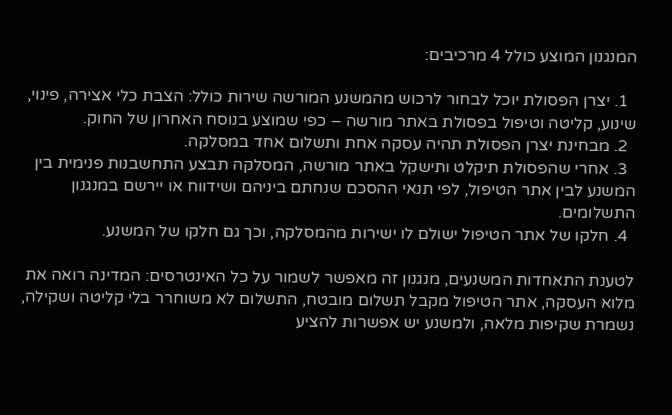המנגנון המוצע כולל 4 מרכיבים:

  1. יצרן הפסולת יוכל לבחור לרכוש מהמשנע המורשה שירות כולל: הצבת כלי אצירה, פינוי, שינוע, קליטה וטיפול בפסולת באתר מורשה – כפי שמוצע בנוסח האחרון של החוק.
  2. מבחינת יצרן הפסולת תהיה עסקה אחת ותשלום אחד במסלקה.
  3. אחרי שהפסולת תיקלט ותישקל באתר מורשה, המסלקה תבצע התחשבנות פנימית בין המשנע לבין אתר הטיפול, לפי תנאי ההסכם שנחתם ביניהם ושידווח או יירשם במנגנון התשלומים.
  4. חלקו של אתר הטיפול ישולם לו ישירות מהמסלקה, וכך גם חלקו של המשנע.

לטענת התאחדות המשנעים, מנגנון זה מאפשר לשמור על כל האינטרסים: המדינה רואה את מלוא העסקה, אתר הטיפול מקבל תשלום מובטח, התשלום לא משוחרר בלי קליטה ושקילה, נשמרת שקיפות מלאה, ולמשנע יש אפשרות להציע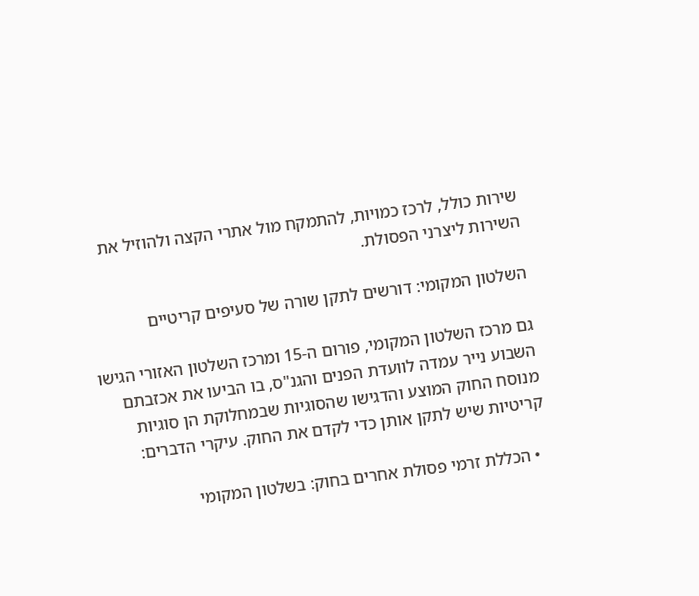שירות כולל, לרכז כמויות, להתמקח מול אתרי הקצה ולהוזיל את השירות ליצרני הפסולת.

השלטון המקומי: דורשים לתקן שורה של סעיפים קריטיים

גם מרכז השלטון המקומי, פורום ה-15 ומרכז השלטון האזורי הגישו השבוע נייר עמדה לוועדת הפנים והגנ"ס, בו הביעו את אכזבתם מנוסח החוק המוצע והדגישו שהסוגיות שבמחלוקת הן סוגיות קריטיות שיש לתקן אותן כדי לקדם את החוק. עיקרי הדברים:

  • הכללת זרמי פסולת אחרים בחוק: בשלטון המקומי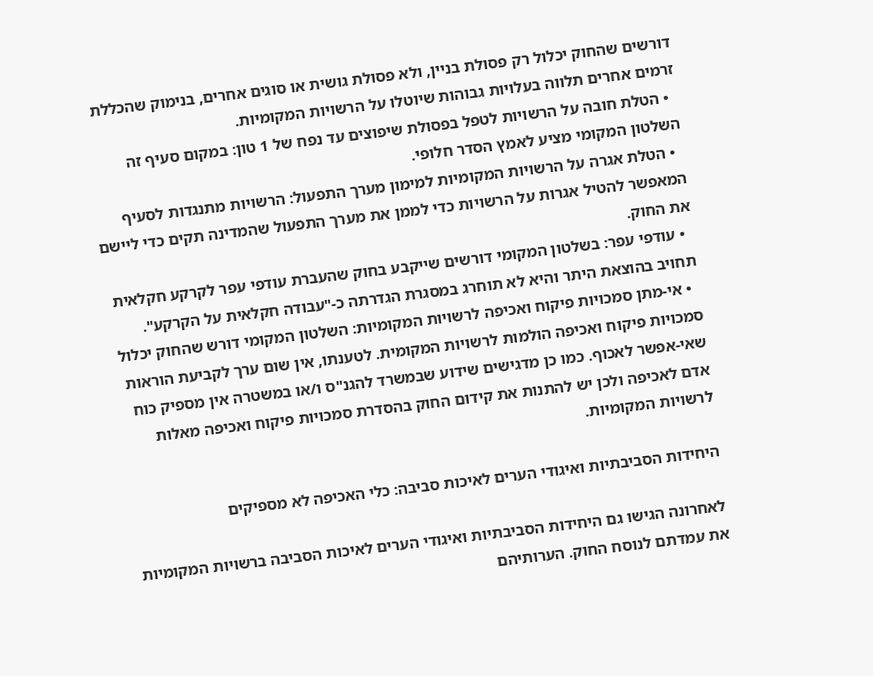דורשים שהחוק יכלול רק פסולת בניין, ולא פסולת גושית או סוגים אחרים, בנימוק שהכללת זרמים אחרים תלווה בעלויות גבוהות שיוטלו על הרשויות המקומיות.
  • הטלת חובה על הרשויות לטפל בפסולת שיפוצים עד נפח של 1 טון: במקום סעיף זה השלטון המקומי מציע לאמץ הסדר חלופי.
  • הטלת אגרה על הרשויות המקומיות למימון מערך התפעול: הרשויות מתנגדות לסעיף המאפשר להטיל אגרות על הרשויות כדי לממן את מערך התפעול שהמדינה תקים כדי ליישם את החוק.
  • עודפי עפר: בשלטון המקומי דורשים שייקבע בחוק שהעברת עודפי עפר לקרקע חקלאית תחויב בהוצאת היתר והיא לא תוחרג במסגרת הגדרתה כ-"עבודה חקלאית על הקרקע".
  • אי-מתן סמכויות פיקוח ואכיפה לרשויות המקומיות: השלטון המקומי דורש שהחוק יכלול סמכויות פיקוח ואכיפה הולמות לרשויות המקומית. לטענתו, אין שום ערך לקביעת הוראות שאי-אפשר לאכוף. כמו כן מדגישים שידוע שבמשרד להגנ"ס ו/או במשטרה אין מספיק כוח אדם לאכיפה ולכן יש להתנות את קידום החוק בהסדרת סמכויות פיקוח ואכיפה מאלות לרשויות המקומיות.

היחידות הסביבתיות ואיגודי הערים לאיכות סביבה: כלי האכיפה לא מספיקים

לאחרונה הגישו גם היחידות הסביבתיות ואיגודי הערים לאיכות הסביבה ברשויות המקומיות את עמדתם לנוסח החוק. הערותיהם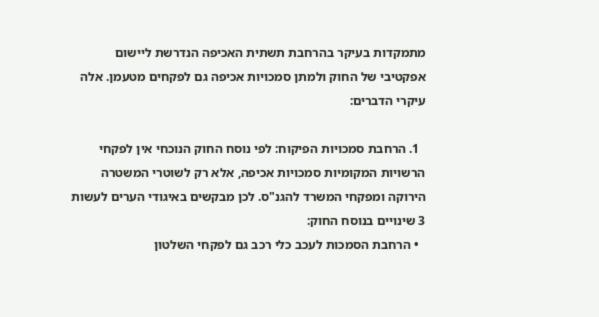מתמקדות בעיקר בהרחבת תשתית האכיפה הנדרשת ליישום אפקטיבי של החוק ולמתן סמכויות אכיפה גם לפקחים מטעמן. אלה עיקרי הדברים:

  1. הרחבת סמכויות הפיקוח: לפי נוסח החוק הנוכחי אין לפקחי הרשויות המקומיות סמכויות אכיפה, אלא רק לשוטרי המשטרה הירוקה ומפקחי המשרד להגנ"ס. לכן מבקשים באיגודי הערים לעשות 3 שינויים בנוסח החוק:
  • הרחבת הסמכות לעכב כלי רכב גם לפקחי השלטון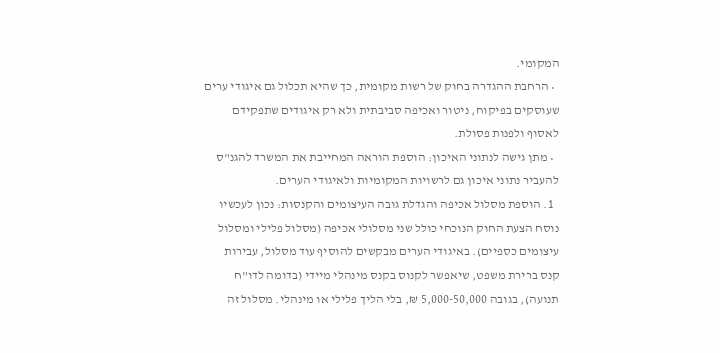המקומי.
  • הרחבת ההגדרה בחוק של רשות מקומית, כך שהיא תכלול גם איגודי ערים שעוסקים בפיקוח, ניטור ואכיפה סביבתית ולא רק איגודים שתפקידם לאסוף ולפנות פסולת.
  • מתן גישה לנתוני האיכון: הוספת הוראה המחייבת את המשרד להגנ"ס להעביר נתוני איכון גם לרשויות המקומיות ולאיגודי הערים.
  1. הוספת מסלול אכיפה והגדלת גובה העיצומים והקנסות: נכון לעכשיו נוסח הצעת החוק הנוכחי כולל שני מסלולי אכיפה (מסלול פלילי ומסלול עיצומים כספיים). באיגודי הערים מבקשים להוסיף עוד מסלול, עבירות קנס ברירת משפט, שיאפשר לקנוס בקנס מינהלי מיידי (בדומה לדו"ח תנועה), בגובה 5,000-50,000 ₪, בלי הליך פלילי או מינהלי. מסלול זה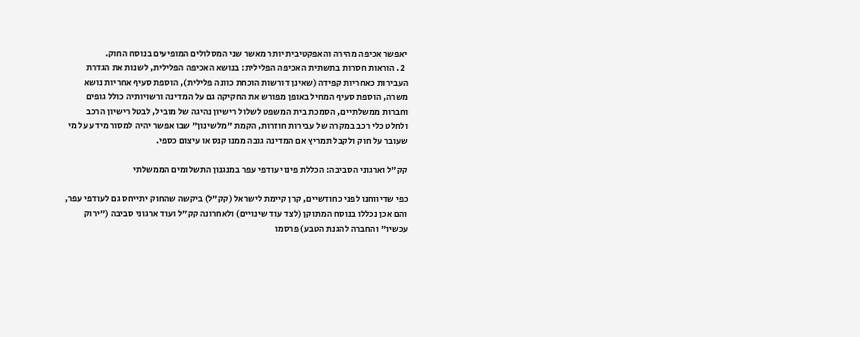יאפשר אכיפה מהירה והאפקטיבית יותר מאשר שני המסלולים המופיעים בנוסח החוק.
  2. הוראות חסרות בתשתית האכיפה הפלילית: בנושא האכיפה הפלילית, לשנות את הגדרת העבירות כאחריות קפידה (שאינן דורשות הוכחת כוונה פלילית), הוספת סעיף אחריות נושא משרה, הוספת סעיף המחיל באופן מפורש את החקיקה גם על המדינה ורשויותיה כולל גופים וחברות ממשלתיים, הסמכת בית המשפט לשלול רישיון נהיגה של מוביל, לבטל רישיון הרכב ולחלט כלי רכב במקרה של עבירות חוזרות, הקמת "מלשינון" שבו אפשר יהיה למסור מידע על מי שעובר על חוק ולקבל תמריץ אם המדינה גובה ממנו קנס או עיצום כספי.

קק"ל וארגוני הסביבה: הכללת פינוי עודפי עפר במנגנון התשלומים הממשלתי

כפי שדיווחנו לפני כחודשיים, קרן קיימת לישראל (קק"ל) ביקשה שהחוק יתייחס גם לעודפי עפר, והם אכן נכללו בנוסח המתוקן (לצד עוד שינויים) ולאחרונה קק"ל ועוד ארגוני סביבה ("ירוק עכשיו" והחברה להגנת הטבע) פרסמו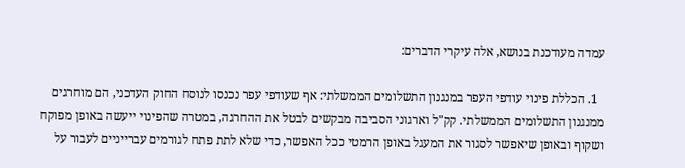עמדה מעודכנת בנושא, אלה עיקרי הדברים:

  1. הכללת פינוי עודפי העפר במנגנון התשלומים הממשלתי: אף שעודפי עפר נכנסו לנוסח החוק העדכני, הם מוחרגים ממנגנון התשלומים הממשלתי. קק"ל וארגוני הסביבה מבקשים לבטל את ההחרגה, במטרה שהפינוי ייעשה באופן מפוקח ושקוף ובאופן שיאפשר לסגור את המעגל באופן הרמטי ככל האפשר, כדי שלא לתת פתח לגורמים עברייניים לעבור על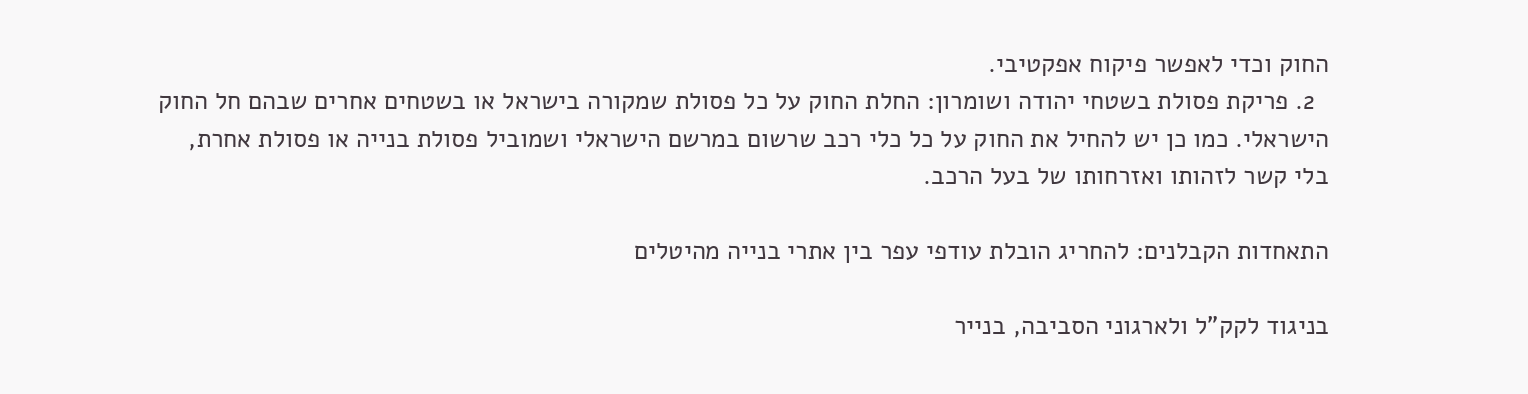החוק וכדי לאפשר פיקוח אפקטיבי.
  2. פריקת פסולת בשטחי יהודה ושומרון: החלת החוק על כל פסולת שמקורה בישראל או בשטחים אחרים שבהם חל החוק הישראלי. כמו כן יש להחיל את החוק על כל כלי רכב שרשום במרשם הישראלי ושמוביל פסולת בנייה או פסולת אחרת, בלי קשר לזהותו ואזרחותו של בעל הרכב.

התאחדות הקבלנים: להחריג הובלת עודפי עפר בין אתרי בנייה מהיטלים

בניגוד לקק"ל ולארגוני הסביבה, בנייר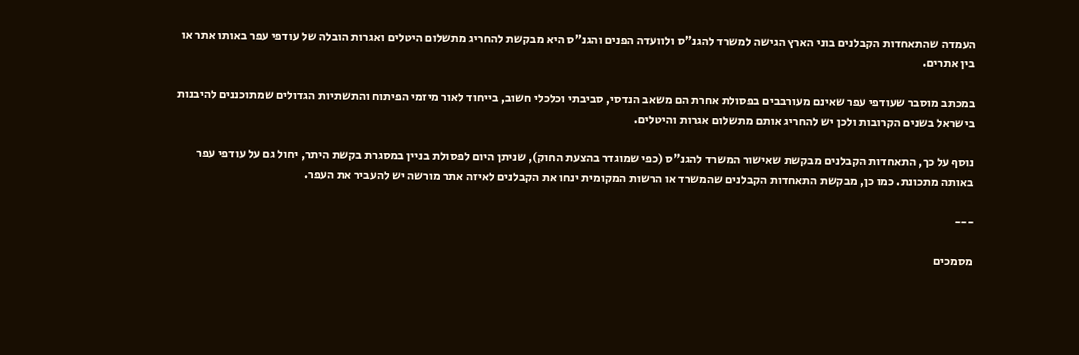העמדה שהתאחדות הקבלנים בוני הארץ הגישה למשרד להגנ"ס ולוועדה הפנים והגנ"ס היא מבקשת להחריג מתשלום היטלים ואגרות הובלה של עודפי עפר באותו אתר או בין אתרים.

במכתב מוסבר שעודפי עפר שאינם מעורבבים בפסולת אחרת הם משאב הנדסי, סביבתי וכלכלי חשוב, בייחוד לאור מיזמי הפיתוח והתשתיות הגדולים שמתוכננים להיבנות בישראל בשנים הקרובות ולכן יש להחריג אותם מתשלום אגרות והיטלים.

נוסף על כך, התאחדות הקבלנים מבקשת שאישור המשרד להגנ"ס (כפי שמוגדר בהצעת החוק), שניתן היום לפסולת בניין במסגרת בקשת היתר, יחול גם על עודפי עפר באותה מתכונת. כמו כן, מבקשת התאחדות הקבלנים שהמשרד או הרשות המקומית ינחו את הקבלנים לאיזה אתר מורשה יש להעביר את העפר.

---

מסמכים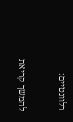רלוונטיים:

להמשך קריאת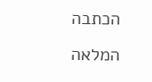הכתבה המלאה